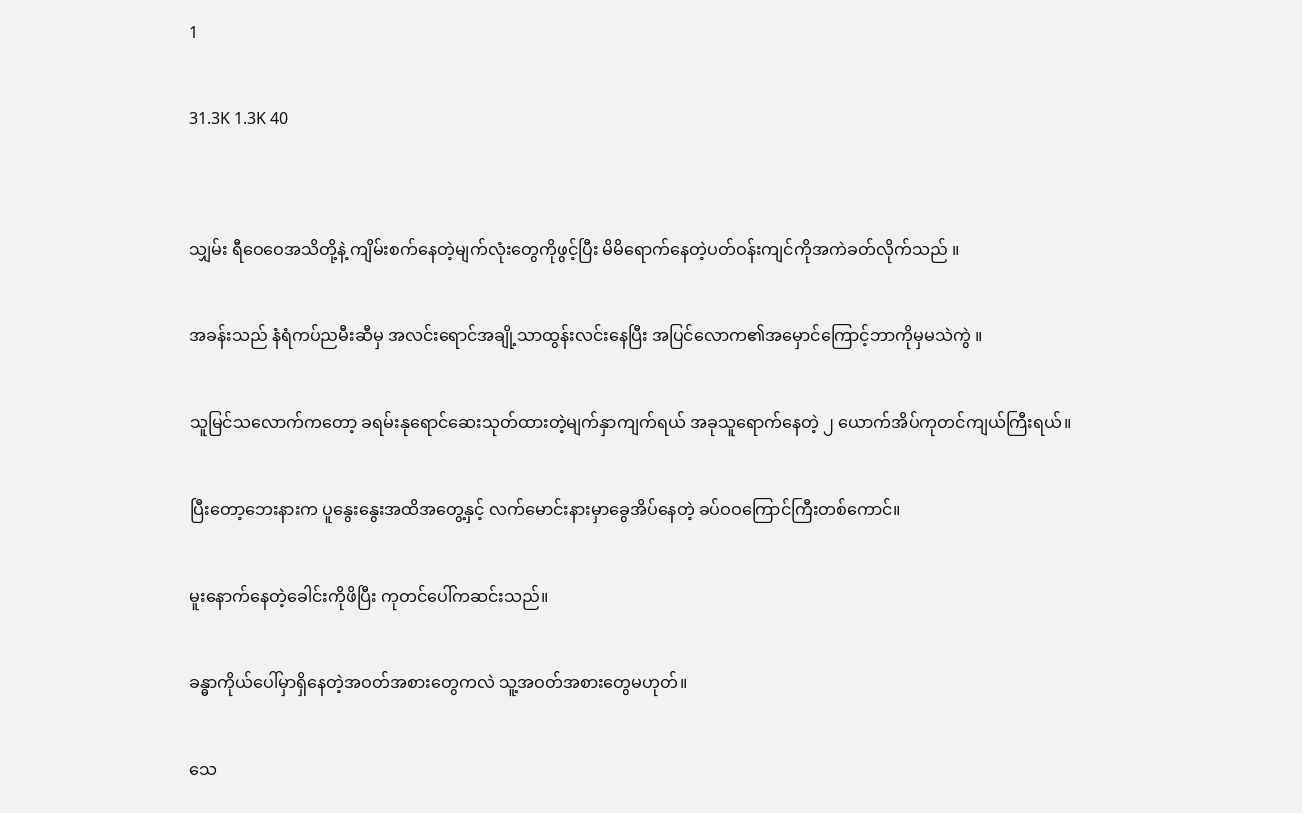1

31.3K 1.3K 40


သျှမ်း ရီဝေဝေအသိတို့နဲ့ ကျိမ်းစက်နေတဲ့မျက်လုံးတွေကိုဖွင့်ပြီး မိမိရောက်နေတဲ့ပတ်ဝန်းကျင်ကိုအကဲခတ်လိုက်သည် ။

အခန်းသည် နံရံကပ်ညမီးဆီမှ အလင်းရောင်အချို့သာထွန်းလင်းနေပြီး အပြင်လောက၏အမှောင်ကြောင့်ဘာကိုမှမသဲကွဲ ။

သူမြင်သလောက်ကတော့ ခရမ်းနုရောင်ဆေးသုတ်ထားတဲ့မျက်နှာကျက်ရယ် အခုသူရောက်နေတဲ့ ၂ ယောက်အိပ်ကုတင်ကျယ်ကြီးရယ်။

ပြီးတော့ဘေးနားက ပူနွေးနွေးအထိအတွေ့နှင့် လက်မောင်းနားမှာခွေအိပ်နေတဲ့ ခပ်ဝဝကြောင်ကြီးတစ်ကောင်။

မူးနောက်နေတဲ့ခေါင်းကိုဖိပြီး ကုတင်ပေါ်ကဆင်းသည်။

ခန္ဓာကိုယ်ပေါ်မှာရှိနေတဲ့အဝတ်အစားတွေကလဲ သူ့အဝတ်အစားတွေမဟုတ်။

သေ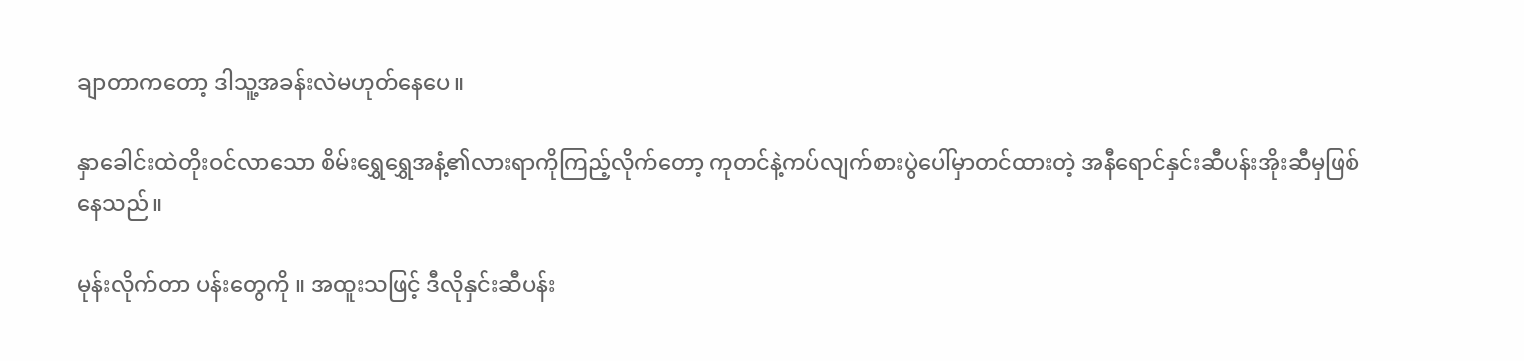ချာတာကတော့ ဒါသူ့အခန်းလဲမဟုတ်နေပေ။

နှာခေါင်းထဲတိုးဝင်လာသော စိမ်းရွှေရွှေအနံ့၏လားရာကိုကြည့်လိုက်တော့ ကုတင်နဲ့ကပ်လျက်စားပွဲပေါ်မှာတင်ထားတဲ့ အနီရောင်နှင်းဆီပန်းအိုးဆီမှဖြစ်နေသည်။

မုန်းလိုက်တာ ပန်းတွေကို ။ အထူးသဖြင့် ဒီလိုနှင်းဆီပန်း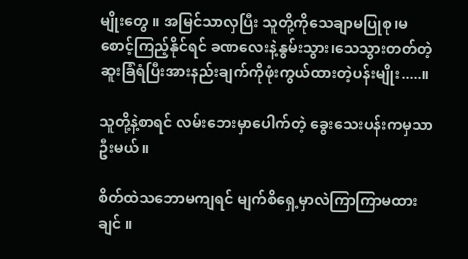မျိုးတွေ ။ အမြင်သာလှပြီး သူတို့ကိုသေချာမပြုစု၊မစောင့်ကြည့်နိုင်ရင် ခဏလေးနဲ့နွမ်းသွား၊သေသွားတတ်တဲ့ ဆူးခြံရံပြီးအားနည်းချက်ကိုဖုံးကွယ်ထားတဲ့ပန်းမျိုး.....။

သူတို့နဲ့စာရင် လမ်းဘေးမှာပေါက်တဲ့ ခွေးသေးပန်းကမှသာဦးမယ်။

စိတ်ထဲသဘောမကျရင် မျက်စိရှေ့မှာလဲကြာကြာမထားချင် ။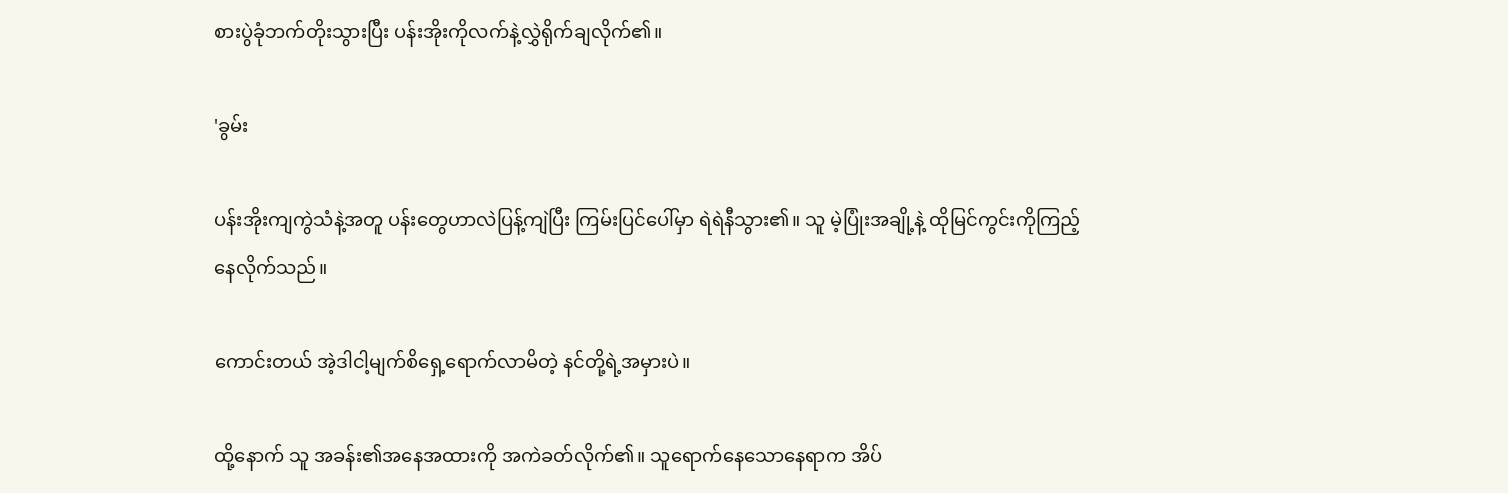စားပွဲခုံဘက်တိုးသွားပြီး ပန်းအိုးကိုလက်နဲ့လွှဲရိုက်ချလိုက်၏။

'ခွမ်း

ပန်းအိုးကျကွဲသံနဲ့အတူ ပန်းတွေဟာလဲပြန့်ကျဲပြီး ကြမ်းပြင်ပေါ်မှာ ရဲရဲနီသွား၏။ သူ မဲ့ပြုံးအချို့နဲ့ ထိုမြင်ကွင်းကိုကြည့်နေလိုက်သည်။

ကောင်းတယ် အဲ့ဒါငါ့မျက်စိရှေ့ရောက်လာမိတဲ့ နင်တို့ရဲ့အမှားပဲ။

ထို့နောက် သူ အခန်း၏အနေအထားကို အကဲခတ်လိုက်၏။ သူရောက်နေသောနေရာက အိပ်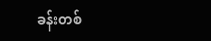ခန်းတစ်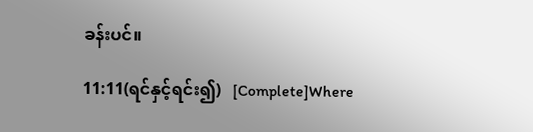ခန်းပင်။

11:11(ရင်နှင့်ရင်း၍)   [Complete]Where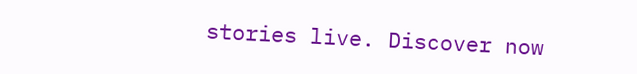stories live. Discover now